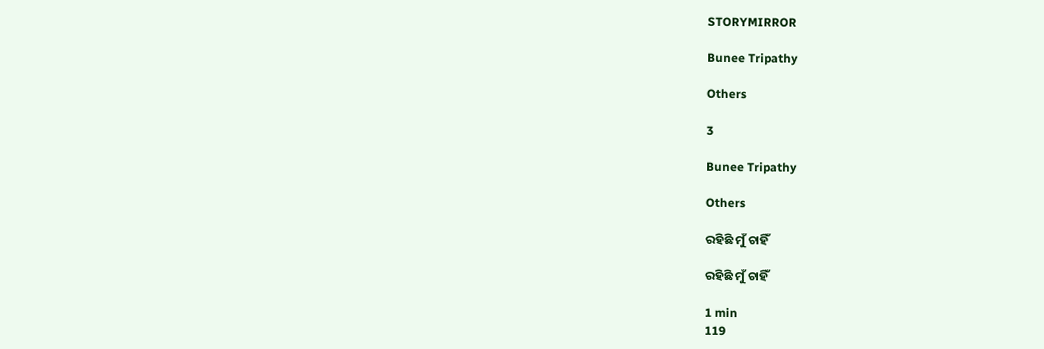STORYMIRROR

Bunee Tripathy

Others

3

Bunee Tripathy

Others

ରହିଛି ମୁଁ ଚାହିଁ

ରହିଛି ମୁଁ ଚାହିଁ

1 min
119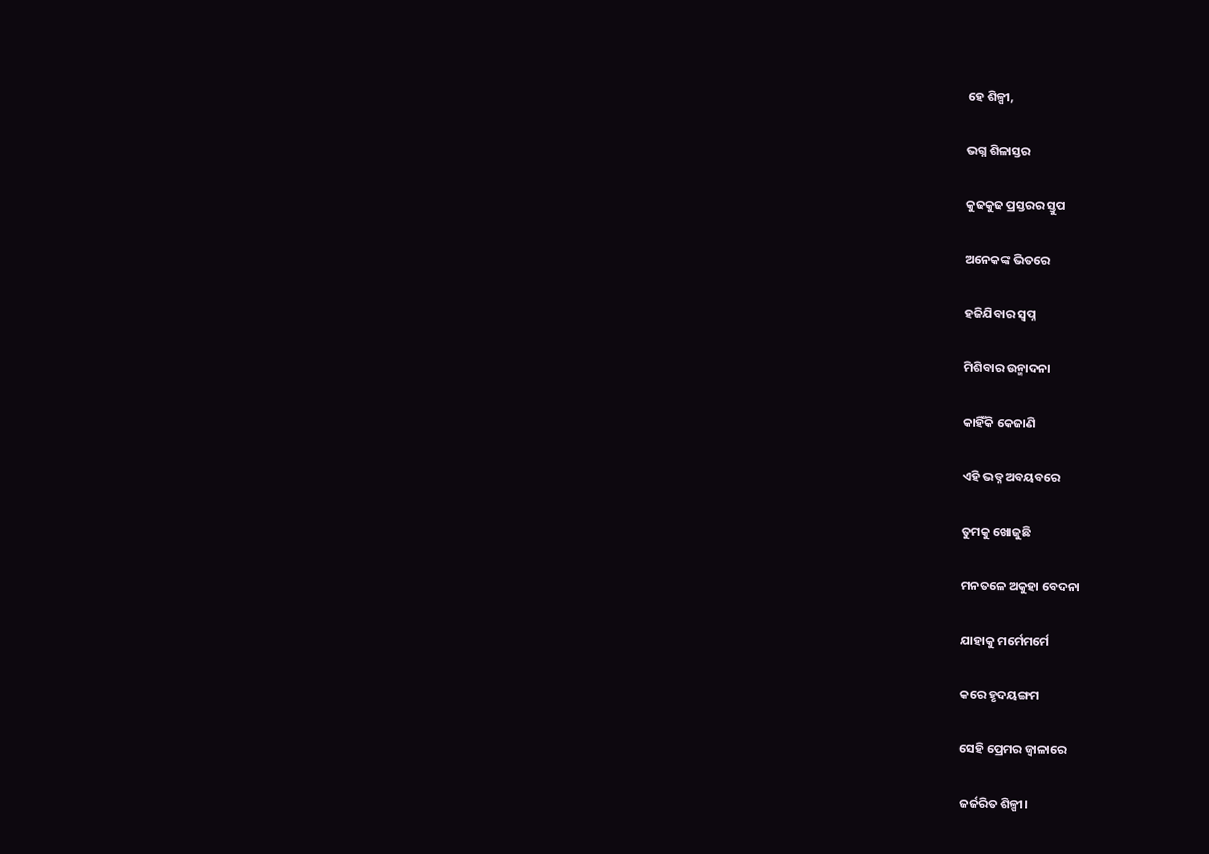ହେ ଶିଳ୍ପୀ,

ଭଗ୍ନ ଶିଳାସ୍ତର

କୁଢକୁଢ ପ୍ରସ୍ତରର ସ୍ତୁପ

ଅନେକଙ୍କ ଭିତରେ

ହଜିଯିବାର ସ୍ବପ୍ନ

ମିଶିବାର ଉନ୍ମାଦନା

କାହିଁକି କେଜାଣି

ଏହି ଭଡ୍ନ ଅବୟବରେ

ତୁମକୁ ଖୋଜୁଛି

ମନତଳେ ଅକୁହା ବେଦନା

ଯାହାକୁ ମର୍ମେମର୍ମେ

କରେ ହୃଦୟଙ୍ଗମ

ସେହି ପ୍ରେମର ଜ୍ବାଳାରେ

ଜର୍ଜରିତ ଶିଳ୍ପୀ।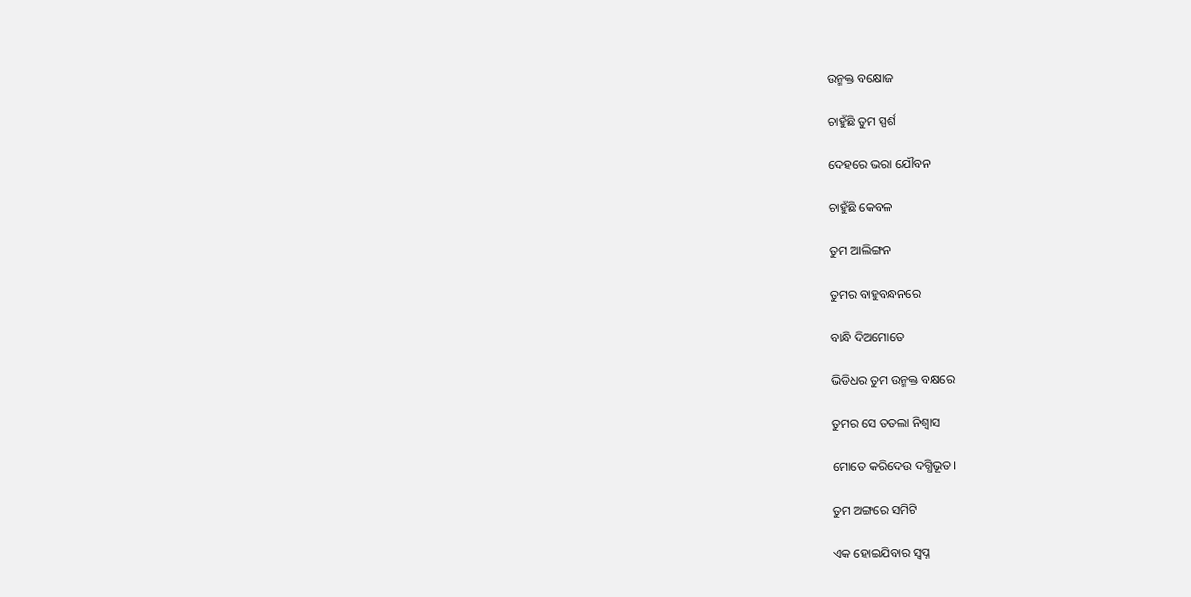ଉନ୍ମକ୍ତ ବକ୍ଷୋଜ

ଚାହୁଁଛି ତୁମ ସ୍ପର୍ଶ

ଦେହରେ ଭରା ଯୌବନ

ଚାହୁଁଛି କେବଳ

ତୁମ ଆଲିଙ୍ଗନ

ତୁମର ବାହୁବନ୍ଧନରେ

ବାନ୍ଧି ଦିଅମୋତେ

ଭିଡିଧର ତୁମ ଉନ୍ମକ୍ତ ବକ୍ଷରେ

ତୁମର ସେ ତତଲା ନିଶ୍ବାସ

ମୋତେ କରିଦେଉ ଦଗ୍ଧିଭୂତ।

ତୁମ ଅଙ୍ଗରେ ସମିଟି

ଏକ ହୋଇଯିବାର ସ୍ବପ୍ନ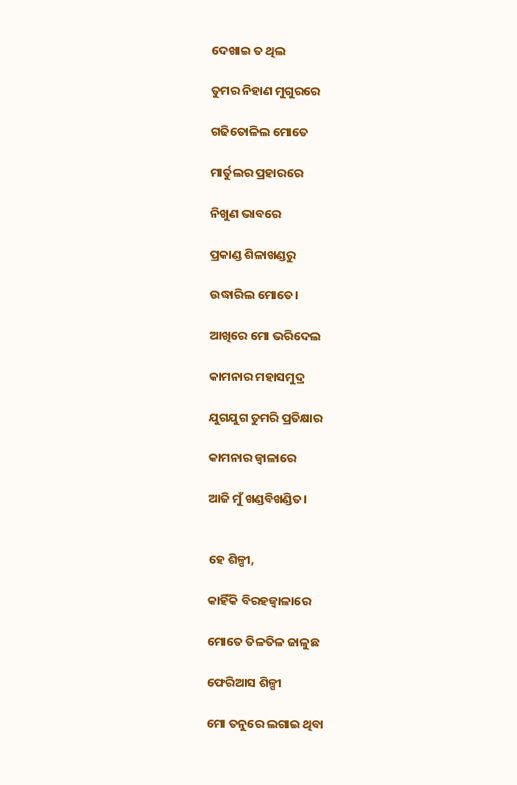ଦେଖାଇ ତ ଥିଲ

ତୁମର ନିହାଣ ମୁଗୁରରେ

ଗଢିତୋଳିଲ ମୋତେ

ମାର୍ତୁଲର ପ୍ରହାରରେ

ନିଖୁଣ ଭାବରେ

ପ୍ରକାଣ୍ଡ ଶିଳାଖଣ୍ଡରୁ

ଉଦ୍ଧାରିଲ ମୋତେ।

ଆଖିରେ ମୋ ଭରିଦେଲ

କାମନାର ମହାସମୁଦ୍ର

ଯୁଗଯୁଗ ତୁମରି ପ୍ରତିକ୍ଷାର

କାମନାର ଜ୍ବାଳାରେ

ଆଜି ମୁଁ ଖଣ୍ଡବିଖଣ୍ଡିତ।


ହେ ଶିଳ୍ପୀ,

କାହିଁକି ବିରହଜ୍ବାଳାରେ

ମୋତେ ତିଳତିଳ ଜାଳୁଛ

ଫେରିଆସ ଶିଳ୍ପୀ

ମୋ ତନୁରେ ଲଗାଇ ଥିବା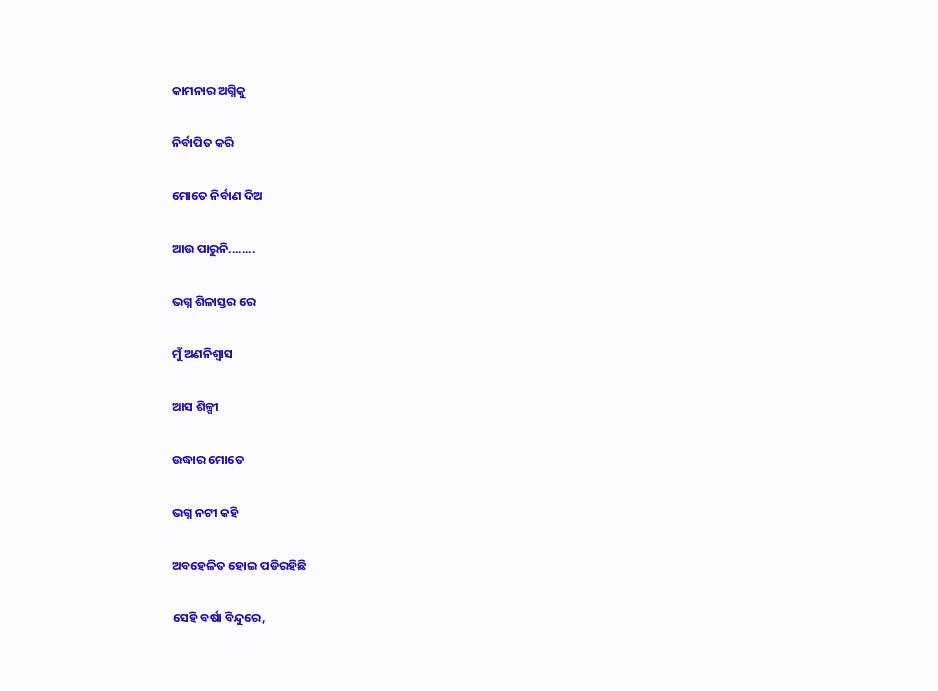କାମନାର ଅଗ୍ନିକୁ

ନିର୍ବାପିତ କରି

ମୋତେ ନିର୍ବାଣ ଦିଅ

ଆଉ ପାରୁନି........

ଭଗ୍ନ ଶିଳାସ୍ତର ରେ

ମୁଁ ଅଣନିଶ୍ବାସ

ଆସ ଶିଳ୍ପୀ

ଉଦ୍ଧାର ମୋତେ

ଭଗ୍ନ ନଟୀ କହି

ଅବହେଳିତ ହୋଇ ପଡିରହିଛି

ସେହି ବର୍ଷା ବିନ୍ଦୁରେ,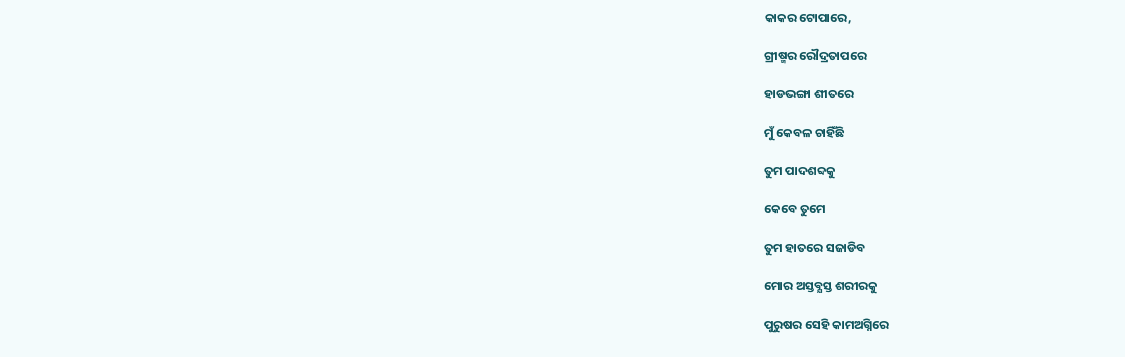କାକର ଟୋପାରେ,

ଗ୍ରୀଷ୍ମର ରୌଦ୍ରତାପରେ

ହାଡଭଙ୍ଗା ଶୀତରେ

ମୁଁ କେବଳ ଚାହିଁଛି

ତୁମ ପାଦଶବ୍ଦକୁ

କେବେ ତୁମେ

ତୁମ ହାତରେ ସଜାଡିବ

ମୋର ଅସ୍ତବ୍ଯସ୍ତ ଶରୀରକୁ

ପୁରୁଷର ସେହି କାମଅଗ୍ନିରେ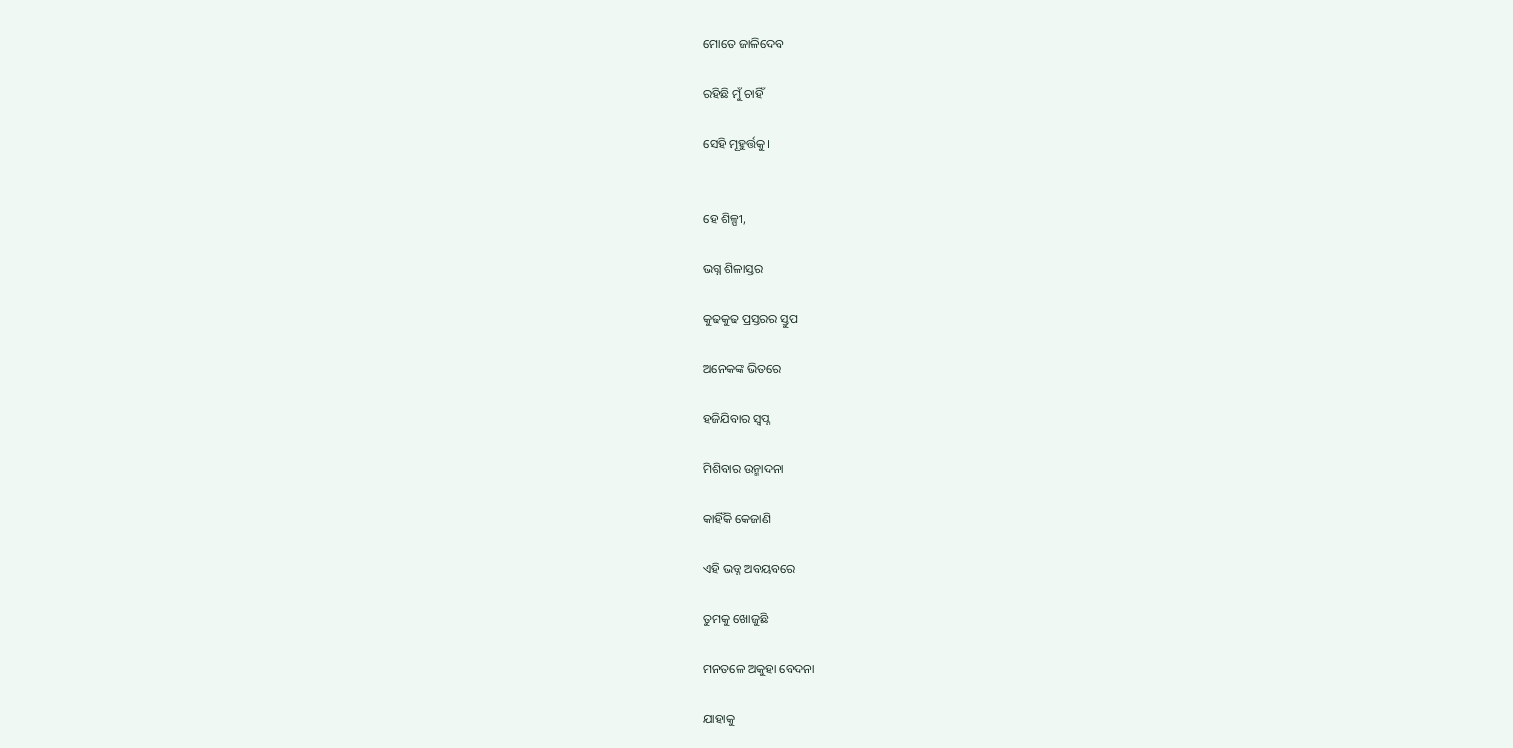ମୋତେ ଜାଳିଦେବ

ରହିଛି ମୁଁ ଚାହିଁ

ସେହି ମୂହୁର୍ତ୍ତକୁ।


ହେ ଶିଳ୍ପୀ,

ଭଗ୍ନ ଶିଳାସ୍ତର

କୁଢକୁଢ ପ୍ରସ୍ତରର ସ୍ତୁପ

ଅନେକଙ୍କ ଭିତରେ

ହଜିଯିବାର ସ୍ବପ୍ନ

ମିଶିବାର ଉନ୍ମାଦନା

କାହିଁକି କେଜାଣି

ଏହି ଭଡ୍ନ ଅବୟବରେ

ତୁମକୁ ଖୋଜୁଛି

ମନତଳେ ଅକୁହା ବେଦନା

ଯାହାକୁ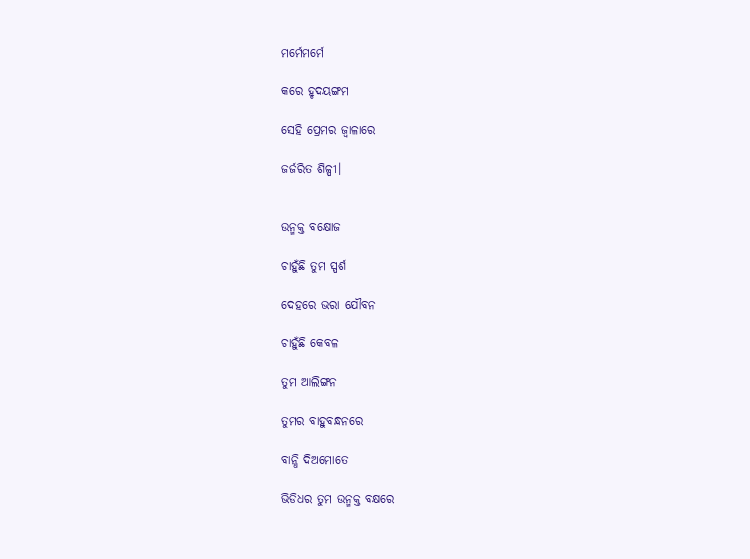ମର୍ମେମର୍ମେ

କରେ ହୃଦୟଙ୍ଗମ

ସେହି ପ୍ରେମର ଜ୍ବାଳାରେ

ଜର୍ଜରିତ ଶିଳ୍ପୀ।


ଉନ୍ମକ୍ତ ବକ୍ଷୋଜ

ଚାହୁଁଛି ତୁମ ସ୍ପର୍ଶ

ଦେହରେ ଭରା ଯୌବନ

ଚାହୁଁଛି କେବଳ

ତୁମ ଆଲିଙ୍ଗନ

ତୁମର ବାହୁବନ୍ଧନରେ

ବାନ୍ଧି ଦିଅମୋତେ

ଭିଡିଧର ତୁମ ଉନ୍ମକ୍ତ ବକ୍ଷରେ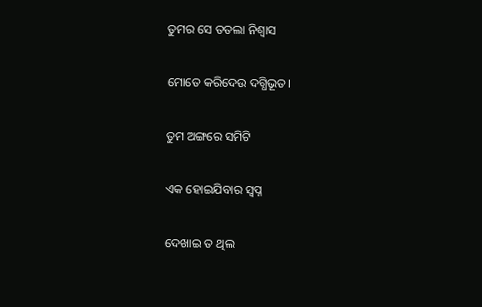ତୁମର ସେ ତତଲା ନିଶ୍ବାସ

ମୋତେ କରିଦେଉ ଦଗ୍ଧିଭୂତ।

ତୁମ ଅଙ୍ଗରେ ସମିଟି

ଏକ ହୋଇଯିବାର ସ୍ବପ୍ନ

ଦେଖାଇ ତ ଥିଲ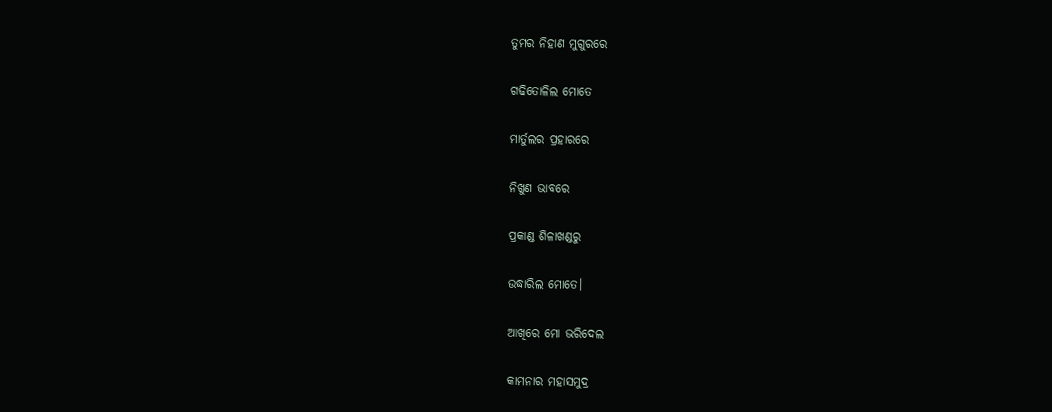ତୁମର ନିହାଣ ମୁଗୁରରେ

ଗଢିତୋଳିଲ ମୋତେ

ମାର୍ତୁଲର ପ୍ରହାରରେ

ନିଖୁଣ ଭାବରେ

ପ୍ରକାଣ୍ଡ ଶିଳାଖଣ୍ଡରୁ

ଉଦ୍ଧାରିଲ ମୋତେ।

ଆଖିରେ ମୋ ଭରିଦେଲ

କାମନାର ମହାସମୁଦ୍ର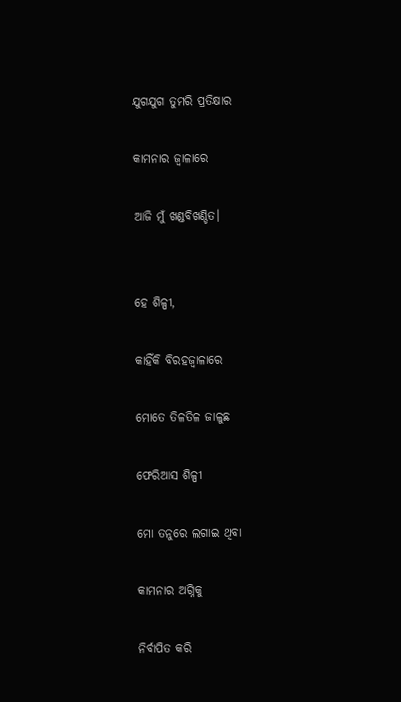ଯୁଗଯୁଗ ତୁମରି ପ୍ରତିକ୍ଷାର

କାମନାର ଜ୍ବାଳାରେ

ଆଜି ମୁଁ ଖଣ୍ଡବିଖଣ୍ଡିତ।


ହେ ଶିଳ୍ପୀ,

କାହିଁକି ବିରହଜ୍ବାଳାରେ

ମୋତେ ତିଳତିଳ ଜାଳୁଛ

ଫେରିଆସ ଶିଳ୍ପୀ

ମୋ ତନୁରେ ଲଗାଇ ଥିବା

କାମନାର ଅଗ୍ନିକୁ

ନିର୍ବାପିତ କରି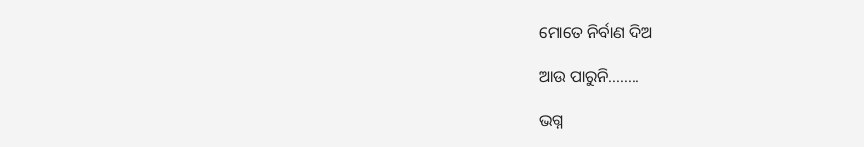ମୋତେ ନିର୍ବାଣ ଦିଅ

ଆଉ ପାରୁନି........

ଭଗ୍ନ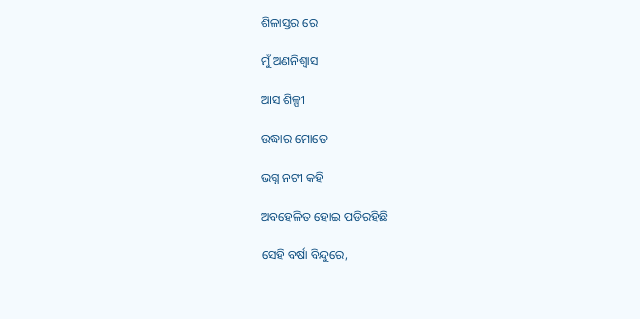ଶିଳାସ୍ତର ରେ

ମୁଁ ଅଣନିଶ୍ବାସ

ଆସ ଶିଳ୍ପୀ

ଉଦ୍ଧାର ମୋତେ

ଭଗ୍ନ ନଟୀ କହି

ଅବହେଳିତ ହୋଇ ପଡିରହିଛି

ସେହି ବର୍ଷା ବିନ୍ଦୁରେ,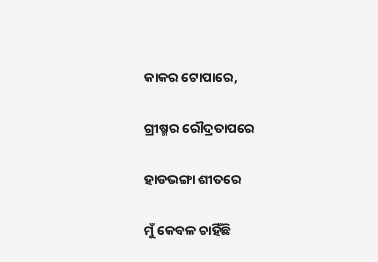କାକର ଟୋପାରେ,

ଗ୍ରୀଷ୍ମର ରୌଦ୍ରତାପରେ

ହାଡଭଙ୍ଗା ଶୀତରେ

ମୁଁ କେବଳ ଚାହିଁଛି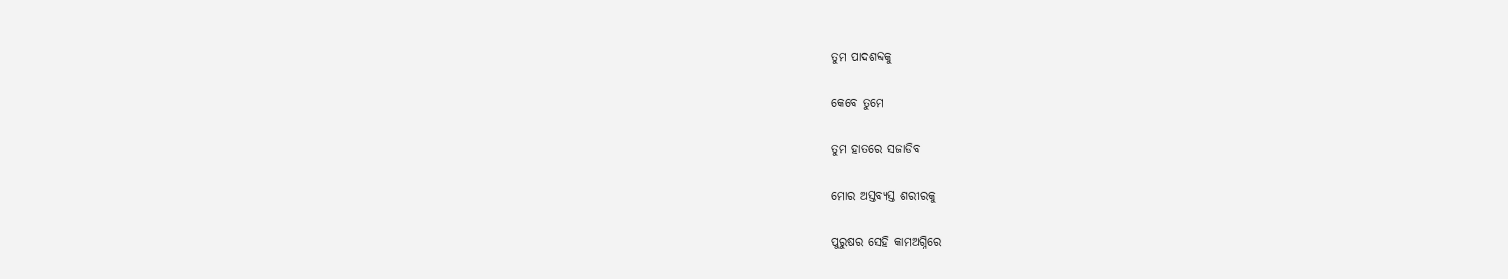ତୁମ ପାଦଶବ୍ଦକୁ

କେବେ ତୁମେ

ତୁମ ହାତରେ ସଜାଡିବ

ମୋର ଅସ୍ତବ୍ଯସ୍ତ ଶରୀରକୁ

ପୁରୁଷର ସେହି କାମଅଗ୍ନିରେ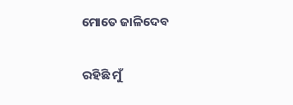ମୋତେ ଜାଳିଦେବ

ରହିଛି ମୁଁ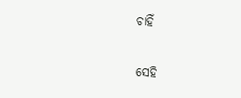ଚାହିଁ

ସେହି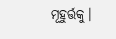ମୂହୁର୍ତ୍ତକୁ।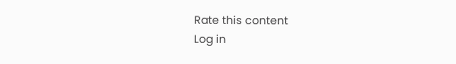Rate this content
Log in